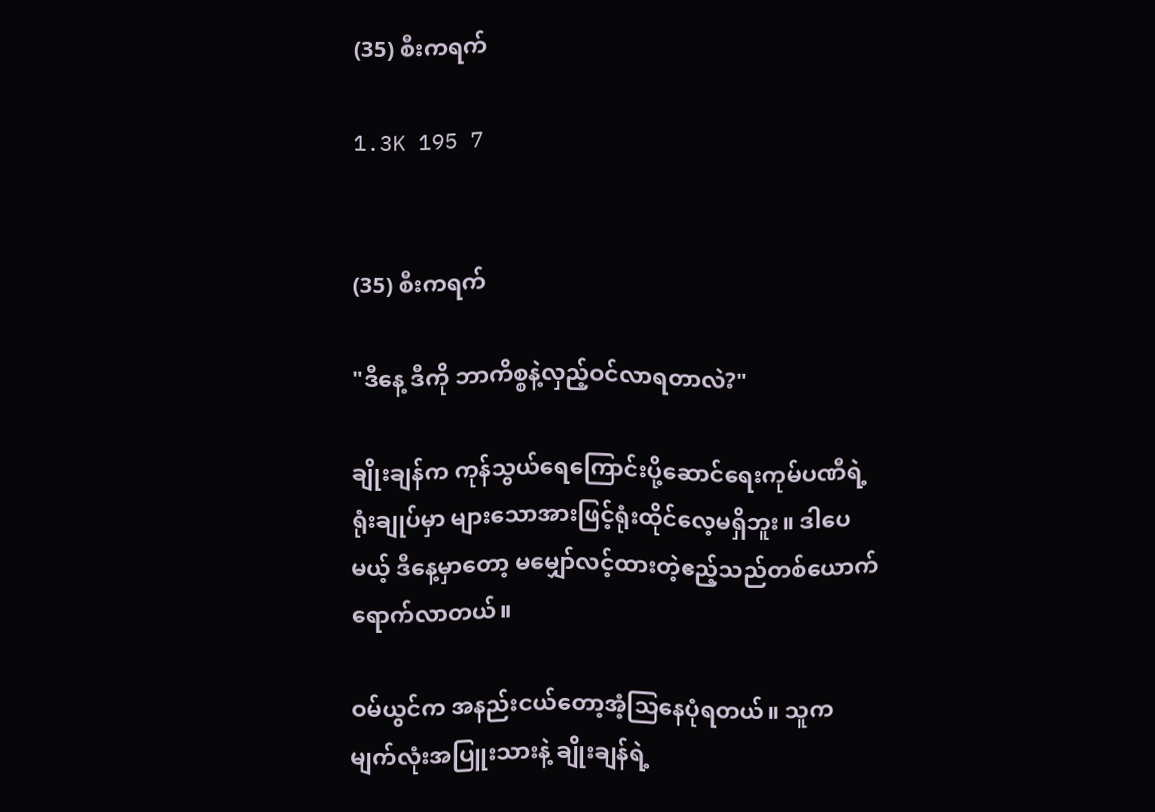(35) စီးကရက်

1.3K 195 7


(35) စီးကရက်

"ဒီနေ့ ဒီကို ဘာကိစ္စနဲ့လှည့်ဝင်လာရတာလဲ?"

ချိုးချန်က ကုန်သွယ်ရေကြောင်းပို့ဆောင်ရေးကုမ်ပဏီရဲ့ရုံးချုပ်မှာ များသောအားဖြင့်ရုံးထိုင်လေ့မရှိဘူး။ ဒါပေမယ့် ဒီနေ့မှာတော့ မမျှော်လင့်ထားတဲ့ဧည့်သည်တစ်ယောက် ရောက်လာတယ်။

ဝမ်ယွင်က အနည်းငယ်တော့အံ့သြနေပုံရတယ်။ သူက မျက်လုံးအပြူးသားနဲ့ ချိုးချန်ရဲ့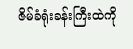ဇိမ်ခံရုံးခန်းကြီးထဲကို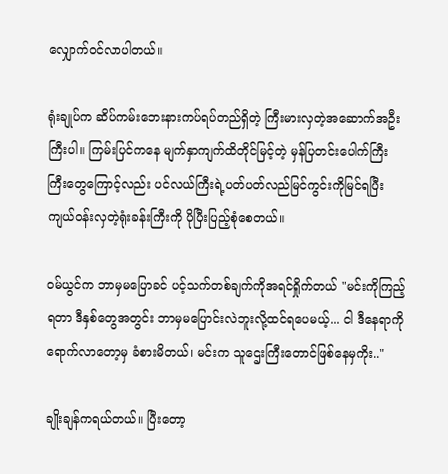လျှောက်ဝင်လာပါတယ်။

ရုံးချုပ်က ဆိပ်ကမ်းဘေးနားကပ်ရပ်တည်ရှိတဲ့ ကြီးမားလှတဲ့အဆောက်အဦးကြီးပါ။ ကြမ်းပြင်ကနေ မျက်နှာကျက်ထိတိုင်မြင့်တဲ့ မှန်ပြတင်းပေါက်ကြီးကြီးတွေကြောင့်လည်း ပင်လယ်ကြီးရဲ့ပတ်ပတ်လည်မြင်ကွင်းကိုမြင်ရပြီး ကျယ်ဝန်းလှတဲ့ရုံးခန်းကြီးကို ပိုပြီးပြည့်စုံစေတယ်။

ဝမ်ယွင်က ဘာမှမပြောခင် ပင့်သက်တစ်ချက်ကိုအရင်ရှိုက်တယ် "မင်းကိုကြည့်ရတာ ဒီနှစ်တွေအတွင်း ဘာမှမပြောင်းလဲဘူးလို့ထင်ရပေမယ့်... ငါ ဒီနေရာကိုရောက်လာတော့မှ ခံစားမိတယ်၊ မင်းက သူဌေးကြီးတောင်ဖြစ်နေမှကိုး.."

ချိုးချန်ကရယ်တယ်။ ပြီးတော့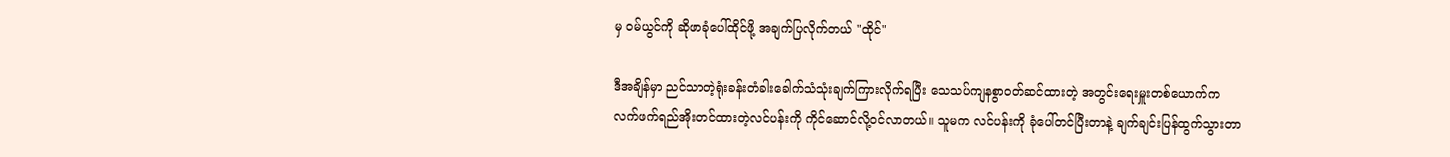မှ ဝမ်ယွင်ကို ဆိုဖာခုံပေါ်ထိုင်ဖို့ အချက်ပြလိုက်တယ် "ထိုင်"

ဒီအချိန်မှာ ညင်သာတဲ့ရုံးခန်းတံခါးခေါက်သံသုံးချက်ကြားလိုက်ရပြီး သေသပ်ကျနစွာဝတ်ဆင်ထားတဲ့ အတွင်းရေးမှူးတစ်ယောက်က လက်ဖက်ရည်အိုးတင်ထားတဲ့လင်ပန်းကို ကိုင်ဆောင်လို့ဝင်လာတယ်။ သူမက လင်ပန်းကို ခုံပေါ်တင်ပြီးတာနဲ့ ချက်ချင်းပြန်ထွက်သွားတာ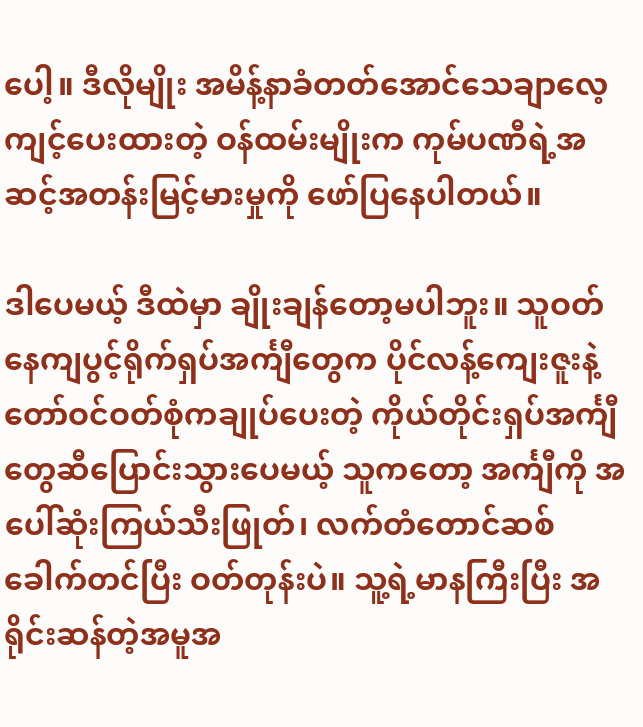ပေါ့။ ဒီလိုမျိုး အမိန့်နာခံတတ်အောင်သေချာလေ့ကျင့်ပေးထားတဲ့ ဝန်ထမ်းမျိုးက ကုမ်ပဏီရဲ့အဆင့်အတန်းမြင့်မားမှုကို ဖော်ပြနေပါတယ်။

ဒါပေမယ့် ဒီထဲမှာ ချိုးချန်တော့မပါဘူး။ သူဝတ်နေကျပွင့်ရိုက်ရှပ်အင်္ကျီတွေက ပိုင်လန့်ကျေးဇူးနဲ့ တော်ဝင်ဝတ်စုံကချုပ်ပေးတဲ့ ကိုယ်တိုင်းရှပ်အင်္ကျီတွေဆီပြောင်းသွားပေမယ့် သူကတော့ အင်္ကျီကို အပေါ်ဆုံးကြယ်သီးဖြုတ်၊ လက်တံတောင်ဆစ်ခေါက်တင်ပြီး ဝတ်တုန်းပဲ။ သူ့ရဲ့မာနကြီးပြီး အရိုင်းဆန်တဲ့အမူအ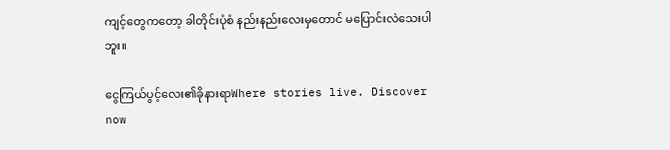ကျင့်တွေကတော့ ခါတိုင်းပုံစံ နည်းနည်းလေးမှတောင် မပြောင်းလဲသေးပါဘူး။

ငွေကြယ်ပွင့်လေး၏ခိုနားရာWhere stories live. Discover now